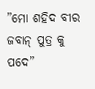”ମୋ ଶହିଦ ବୀର ଜବାନ୍ ପୁତ୍ର କୁ ପଦେ”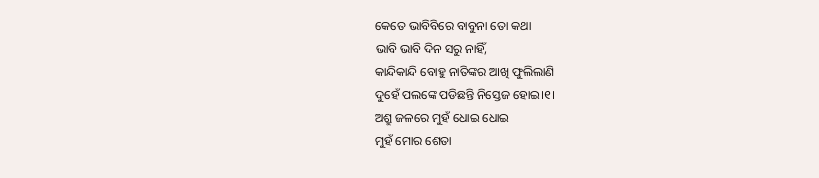କେତେ ଭାବିବିରେ ବାବୁନା ତୋ କଥା
ଭାବି ଭାବି ଦିନ ସରୁ ନାହିଁ,
କାନ୍ଦିକାନ୍ଦି ବୋହୁ ନାତିଙ୍କର ଆଖି ଫୁଲିଲାଣି
ଦୁହେଁ ପଲଙ୍କେ ପଡିଛନ୍ତି ନିସ୍ତେଜ ହୋଇ।୧।
ଅଶ୍ରୁ ଜଳରେ ମୁହଁ ଧୋଇ ଧୋଇ
ମୁହଁ ମୋର ଶେତା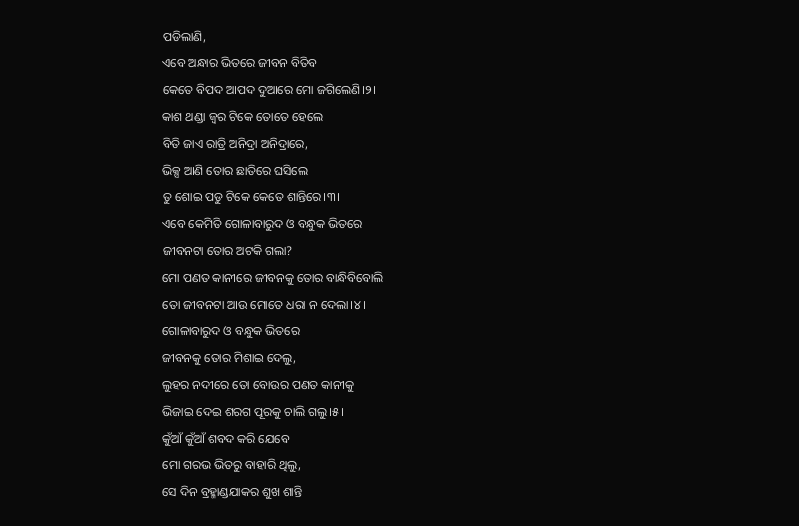ପଡିଲାଣି,
ଏବେ ଅନ୍ଧାର ଭିତରେ ଜୀବନ ବିତିବ
କେତେ ବିପଦ ଆପଦ ଦୁଆରେ ମୋ ଜଗିଲେଣି।୨।
କାଶ ଥଣ୍ଡା ଜ୍ବର ଟିକେ ତୋତେ ହେଲେ
ବିତି ଜାଏ ରାତ୍ରି ଅନିଦ୍ରା ଅନିଦ୍ରାରେ,
ଭିକ୍ସ ଆଣି ତୋର ଛାତିରେ ଘସିଲେ
ତୁ ଶୋଇ ପଡୁ ଟିକେ କେତେ ଶାନ୍ତିରେ।୩।
ଏବେ କେମିତି ଗୋଳାବାରୁଦ ଓ ବନ୍ଧୁକ ଭିତରେ
ଜୀବନଟା ତୋର ଅଟକି ଗଲା?
ମୋ ପଣତ କାନୀରେ ଜୀବନକୁ ତୋର ବାନ୍ଧିବିବୋଲି
ତୋ ଜୀବନଟା ଆଉ ମୋତେ ଧରା ନ ଦେଲା।୪।
ଗୋଳାବାରୁଦ ଓ ବନ୍ଧୁକ ଭିତରେ
ଜୀବନକୁ ତୋର ମିଶାଇ ଦେଲୁ,
ଲୁହର ନଦୀରେ ତୋ ବୋଉର ପଣତ କାନୀକୁ
ଭିଜାଇ ଦେଇ ଶରଗ ପୂରକୁ ଚାଲି ଗଲୁ।୫।
କୁଁଆଁ କୁଁଆଁ ଶବଦ କରି ଯେବେ
ମୋ ଗରଭ ଭିତରୁ ବାହାରି ଥିଲୁ,
ସେ ଦିନ ବ୍ରହ୍ମାଣ୍ଡଯାକର ଶୁଖ ଶାନ୍ତି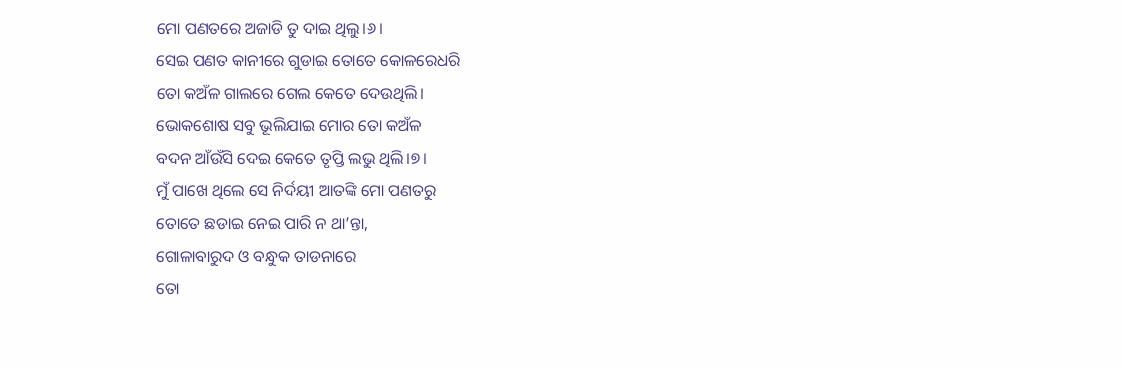ମୋ ପଣତରେ ଅଜାଡି ତୁ ଦାଇ ଥିଲୁ।୬।
ସେଇ ପଣତ କାନୀରେ ଗୁଡାଇ ତୋତେ କୋଳରେଧରି
ତୋ କଅଁଳ ଗାଲରେ ଗେଲ କେତେ ଦେଉଥିଲି।
ଭୋକଶୋଷ ସବୁ ଭୂଲିଯାଇ ମୋର ତୋ କଅଁଳ
ବଦନ ଆଁଉଁସି ଦେଇ କେତେ ତୃପ୍ତି ଲଭୁ ଥିଲି।୭।
ମୁଁ ପାଖେ ଥିଲେ ସେ ନିର୍ଦୟୀ ଆତଙ୍କି ମୋ ପଣତରୁ
ତୋତେ ଛଡାଇ ନେଇ ପାରି ନ ଥା’ନ୍ତା,
ଗୋଳାବାରୁଦ ଓ ବନ୍ଧୁକ ତାଡନାରେ
ତୋ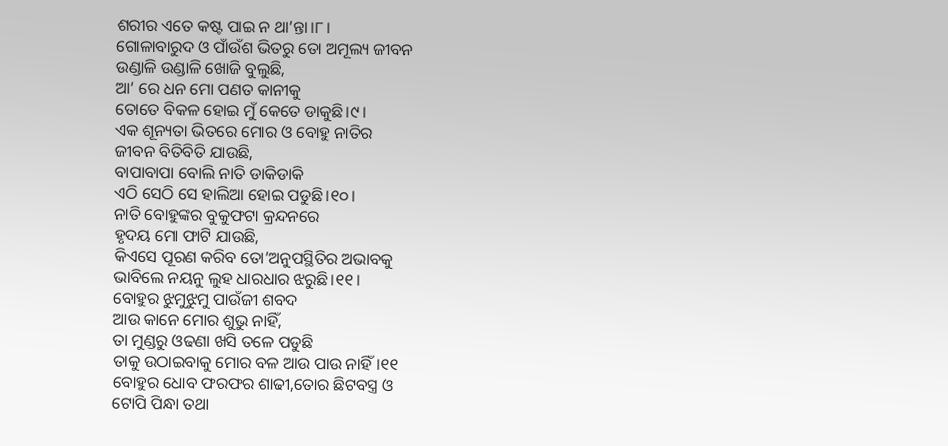ଶରୀର ଏତେ କଷ୍ଟ ପାଇ ନ ଥା’ନ୍ତା।୮।
ଗୋଳାବାରୁଦ ଓ ପାଁଉଁଶ ଭିତରୁ ତୋ ଅମୂଲ୍ୟ ଜୀବନ
ଉଣ୍ଡାଳି ଉଣ୍ଡାଳି ଖୋଜି ବୁଲୁଛି,
ଆ’ ରେ ଧନ ମୋ ପଣତ କାନୀକୁ
ତୋତେ ବିକଳ ହୋଇ ମୁଁ କେତେ ଡାକୁଛି।୯।
ଏକ ଶୂନ୍ୟତା ଭିତରେ ମୋର ଓ ବୋହୁ ନାତିର
ଜୀବନ ବିତିବିତି ଯାଉଛି,
ବାପାବାପା ବୋଲି ନାତି ଡାକିଡାକି
ଏଠି ସେଠି ସେ ହାଲିଆ ହୋଇ ପଡୁଛି।୧୦।
ନାତି ବୋହୁଙ୍କର ବୁକୁଫଟା କ୍ରନ୍ଦନରେ
ହୃଦୟ ମୋ ଫାଟି ଯାଉଛି,
କିଏସେ ପୂରଣ କରିବ ତୋ’ଅନୁପସ୍ଥିତିର ଅଭାବକୁ
ଭାବିଲେ ନୟନୁ ଲୁହ ଧାରଧାର ଝରୁଛି।୧୧।
ବୋହୁର ଝୁମୁଝୁମୁ ପାଉଁଜୀ ଶବଦ
ଆଉ କାନେ ମୋର ଶୁଭୁ ନାହିଁ,
ତା ମୁଣ୍ଡରୁ ଓଢଣା ଖସି ତଳେ ପଡୁଛି
ତାକୁ ଉଠାଇବାକୁ ମୋର ବଳ ଆଉ ପାଉ ନାହିଁ।୧୧
ବୋହୁର ଧୋବ ଫରଫର ଶାଢୀ,ତୋର ଛିଟବସ୍ତ୍ର ଓ
ଟୋପି ପିନ୍ଧା ତଥା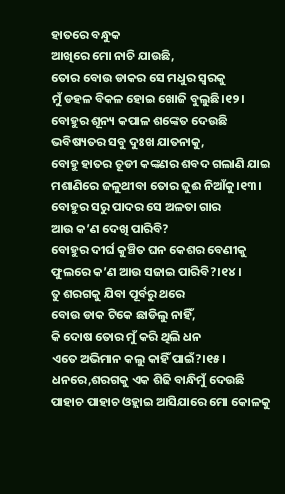ହାତରେ ବନ୍ଧୁକ
ଆଖିରେ ମୋ ନାଚି ଯାଉଛି,
ତୋର ବୋଉ ଡାକର ସେ ମଧୁର ସ୍ବରକୁ
ମୁଁ ଡହଳ ବିକଳ ହୋଇ ଖୋଜି ବୁଲୁଛି।୧୨।
ବୋହୁର ଶୂନ୍ୟ କପାଳ ଶଙ୍କେତ ଦେଉଛି
ଭବିଷ୍ୟତର ସବୁ ଦୁଃଖ ଯାତନାକୁ,
ବୋହୁ ହାତର ଚୂଡୀ କଙ୍କଣର ଶବଦ ଗଲାଣି ଯାଇ
ମଶାଣିରେ ଜଳୁଥୀବା ତୋର ଜୁଈ ନିଆଁକୁ।୧୩।
ବୋହୁର ସରୁ ପାଦର ସେ ଅଳତା ଗାର
ଆଉ କ’ଣ ଦେଖି ପାରିବି?
ବୋହୁର ଦୀର୍ଘ କୁଞ୍ଚିତ ଘନ କେଶର ବେଣୀକୁ
ଫୁଲରେ କ’ଣ ଆଉ ସଜାଇ ପାରିବି?।୧୪।
ତୁ ଶରଗକୁ ଯିବା ପୂର୍ବରୁ ଥରେ
ବୋଉ ଡାକ ଟିକେ ଛାଡିଲୁ ନାହିଁ,
କି ଦୋଷ ତୋର ମୁଁ କରି ଥିଲି ଧନ
ଏତେ ଅଭିମାନ କଲୁ କାହିଁ ପାଇଁ?।୧୫।
ଧନରେ,ଶରଗକୁ ଏକ ଶିଢି ବାନ୍ଧିମୁଁ ଦେଉଛି
ପାହାଚ ପାହାଚ ଓହ୍ଲାଇ ଆସିଯାରେ ମୋ କୋଳକୁ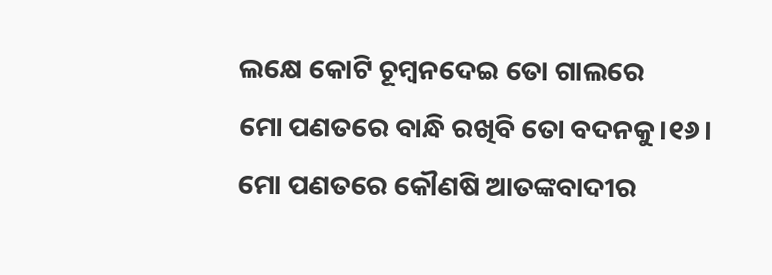ଲକ୍ଷେ କୋଟି ଚୂମ୍ବନଦେଇ ତୋ ଗାଲରେ
ମୋ ପଣତରେ ବାନ୍ଧି ରଖିବି ତୋ ବଦନକୁ।୧୬।
ମୋ ପଣତରେ କୌଣଷି ଆତଙ୍କବାଦୀର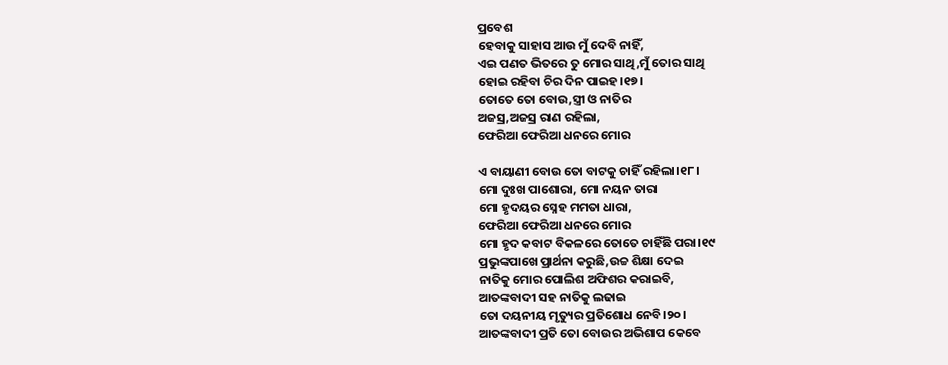ପ୍ରବେଶ
ହେବାକୁ ସାହାସ ଆଉ ମୁଁ ଦେବି ନାହିଁ,
ଏଇ ପଣତ ଭିତରେ ତୁ ମୋର ସାଥି,ମୁଁ ତୋର ସାଥି
ହୋଇ ରହିବା ଚିର ଦିନ ପାଇହ।୧୭।
ତୋତେ ତୋ ବୋଉ,ସ୍ତ୍ରୀ ଓ ନାତିର
ଅଜସ୍ର,ଅଜସ୍ର ରାଣ ରହିଲା,
ଫେରିଆ ଫେରିଆ ଧନରେ ମୋର

ଏ ବାୟାଣୀ ବୋଉ ତୋ ବାଟକୁ ଚାହିଁ ରହିଲା।୧୮।
ମୋ ଦୁଃଖ ପାଶୋରା, ମୋ ନୟନ ତାରା
ମୋ ହୃଦୟର ସ୍ନେହ ମମତା ଧାରା,
ଫେରିଆ ଫେରିଆ ଧନରେ ମୋର
ମୋ ହୃଦ କବାଟ ବିକଳରେ ତୋତେ ଚାହିଁଛି ପରା।୧୯
ପ୍ରଭୁଙ୍କପାଖେ ପ୍ରାର୍ଥନା କରୁଛି,ଉଚ୍ଚ ଶିକ୍ଷା ଦେଇ
ନାତିକୁ ମୋର ପୋଲିଶ ଅଫିଶର କରାଇବି,
ଆତଙ୍କବାଦୀ ସହ ନାତିକୁ ଲଢାଇ
ତୋ ଦୟନୀୟ ମୃତ୍ୟୁର ପ୍ରତିଶୋଧ ନେବି।୨୦।
ଆତଙ୍କବାଦୀ ପ୍ରତି ତୋ ବୋଉର ଅଭିଶାପ କେବେ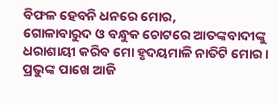ବିଫଳ ହେବନି ଧନରେ ମୋର,
ଗୋଳାବାରୁଦ ଓ ବନ୍ଧୁକ ଚୋଟରେ ଆତଙ୍କବାଦୀଙ୍କୁ
ଧରାଶାୟୀ କରିବ ମୋ ହୃଦୟମାଳି ନାତିଟି ମୋର।
ପ୍ରଭୁଙ୍କ ପାଖେ ଆଜି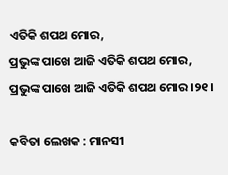ଏତିକି ଶପଥ ମୋର,
ପ୍ରଭୁଙ୍କ ପାଖେ ଆଜି ଏତିକି ଶପଥ ମୋର,
ପ୍ରଭୁଙ୍କ ପାଖେ ଆଜି ଏତିକି ଶପଥ ମୋର।୨୧।

କବିତା ଲେଖକ : ମାନସୀ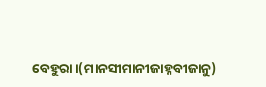ବେହୁରା।(ମାନସୀମାନୀଜାହ୍ନବୀଜାନୁ)